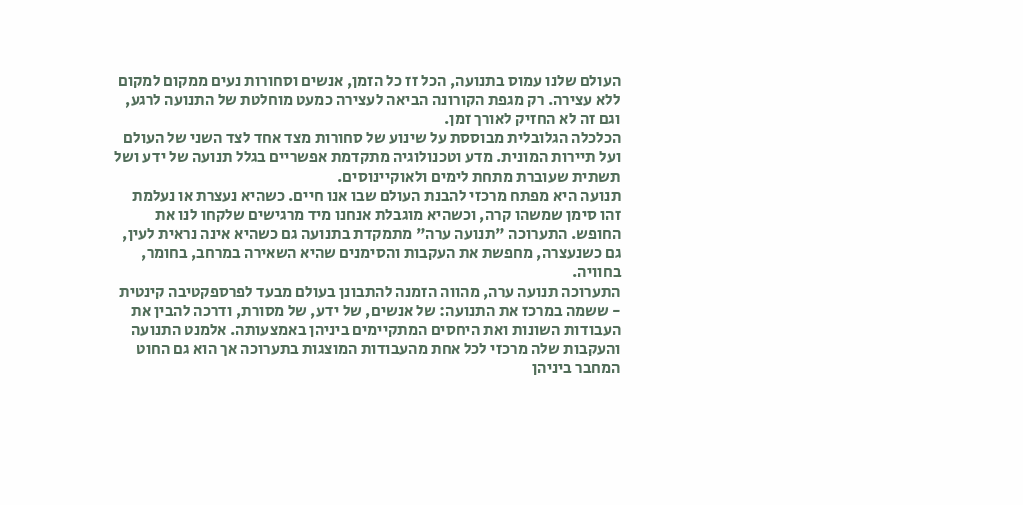העולם שלנו עמוס בתנועה, הכל זז כל הזמן, אנשים וסחורות נעים ממקום למקום ללא עצירה. רק מגפת הקורונה הביאה לעצירה כמעט מוחלטת של התנועה לרגע, וגם זה לא החזיק לאורך זמן.
הכלכלה הגלובלית מבוססת על שינוע של סחורות מצד אחד לצד השני של העולם ועל תיירות המונית. מדע וטכנולוגיה מתקדמת אפשריים בגלל תנועה של ידע ושל תשתית שעוברת מתחת לימים ולאוקיינוסים.
תנועה היא מפתח מרכזי להבנת העולם שבו אנו חיים. כשהיא נעצרת או נעלמת זהו סימן שמשהו קרה, וכשהיא מוגבלת אנחנו מיד מרגישים שלקחו לנו את החופש. התערוכה "תנועה ערה" מתמקדת בתנועה גם כשהיא אינה נראית לעין, גם כשנעצרה, מחפשת את העקבות והסימנים שהיא השאירה במרחב, בחומר, בחוויה.
התערוכה תנועה ערה, מהווה הזמנה להתבונן בעולם מבעד לפרספקטיבה קינטית - ששמה במרכז את התנועה: של אנשים, של ידע, של מסורת, ודרכה להבין את העבודות השונות ואת היחסים המתקיימים ביניהן באמצעותה. אלמנט התנועה והעקבות שלה מרכזי לכל אחת מהעבודות המוצגות בתערוכה אך הוא גם החוט המחבר ביניהן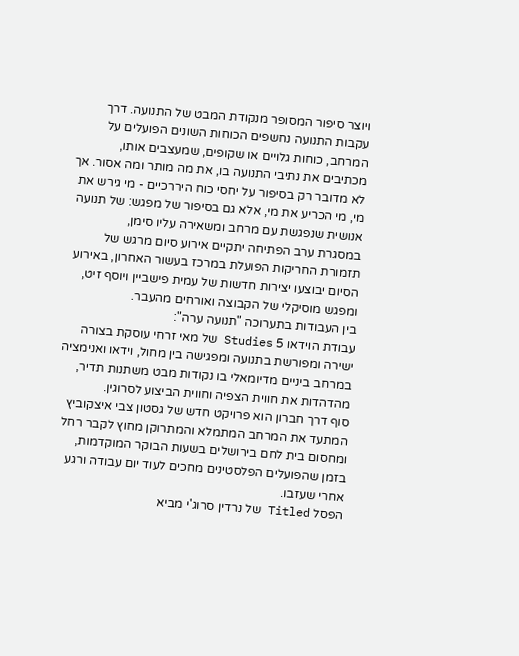ויוצר סיפור המסופר מנקודת המבט של התנועה. דרך עקבות התנועה נחשפים הכוחות השונים הפועלים על המרחב, כוחות גלויים או שקופים, שמעצבים אותו, מכתיבים את נתיבי התנועה בו, את מה מותר ומה אסור. אך לא מדובר רק בסיפור על יחסי כוח היררכיים - מי גירש את מי, מי הכריע את מי, אלא גם בסיפור של מפגש: של תנועה אנושית שנפגשת עם מרחב ומשאירה עליו סימן,
במסגרת ערב הפתיחה יתקיים אירוע סיום מרגש של תזמורת החריקות הפועלת במרכז בעשור האחרון, באירוע הסיום יבוצעו יצירות חדשות של עמית פישביין ויוסף זיט, ומפגש מוסיקלי של הקבוצה ואורחים מהעבר.
בין העבודות בתערוכה "תנועה ערה":
עבודת הוידאו 5 Studies של מאי זרחי עוסקת בצורה ישירה ומפורשת בתנועה ומפגישה בין מחול, וידאו ואנימציה במרחב ביניים מדיומאלי בו נקודות מבט משתנות תדיר, מהדהדות את חווית הצפיה וחווית הביצוע לסרוגין.
סוף דרך חברון הוא פרויקט חדש של גסטון צבי איצקוביץ המתעד את המרחב המתמלא והמתרוקן מחוץ לקבר רחל ומחסום בית לחם בירושלים בשעות הבוקר המוקדמות, בזמן שהפועלים הפלסטינים מחכים לעוד יום עבודה ורגע אחרי שעזבו.
הפסל Titled של נרדין סרוג'י מביא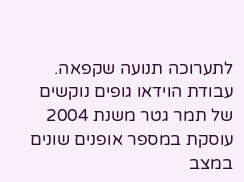לתערוכה תנועה שקפאה.
עבודת הוידאו גופים נוקשים של תמר גטר משנת 2004 עוסקת במספר אופנים שונים במצב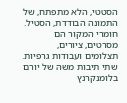הסטטי, הלא מתפתח, של התמונה הבודדת, הסטיל. חומרי המקור הם מסרטים, ציורים, תצלומים ועבודות גרפיות.
שתי תיבות משה של יורם בלומנקרנץ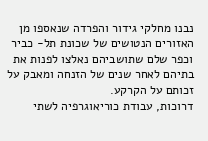נבנו מחלקי גידור והפרדה שנאספו מן האזורים הנטושים של שכונת תל- כביר וכפר שלם שתושביהם נאלצו לפנות את בתיהם לאחר שנים של הזנחה ומאבק על זכותם על הקרקע.
דרוכות, עבודת כוריאוגרפיה לשתי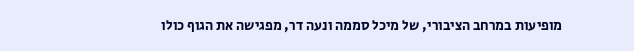מופיעות במרחב הציבורי, של מיכל סממה ונעה דר, מפגישה את הגוף כולו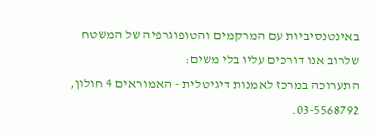באינטנסיביות עם המרקמים והטופוגרפיה של המשטח שלרוב אנו דורכים עליו בלי משים:
התערוכה במרכז לאמנות דיגיטלית - האמוראים 4 חולון, 03-5568792.